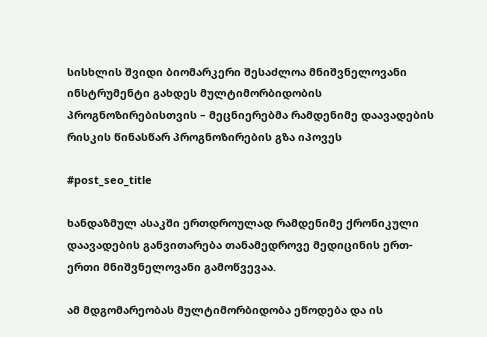სისხლის შვიდი ბიომარკერი შესაძლოა მნიშვნელოვანი ინსტრუმენტი გახდეს მულტიმორბიდობის პროგნოზირებისთვის – მეცნიერებმა რამდენიმე დაავადების რისკის წინასწარ პროგნოზირების გზა იპოვეს

#post_seo_title

ხანდაზმულ ასაკში ერთდროულად რამდენიმე ქრონიკული დაავადების განვითარება თანამედროვე მედიცინის ერთ-ერთი მნიშვნელოვანი გამოწვევაა.

ამ მდგომარეობას მულტიმორბიდობა ეწოდება და ის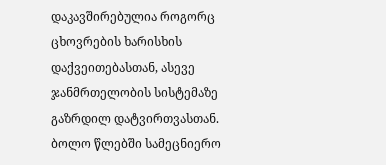დაკავშირებულია როგორც ცხოვრების ხარისხის დაქვეითებასთან, ასევე ჯანმრთელობის სისტემაზე გაზრდილ დატვირთვასთან. ბოლო წლებში სამეცნიერო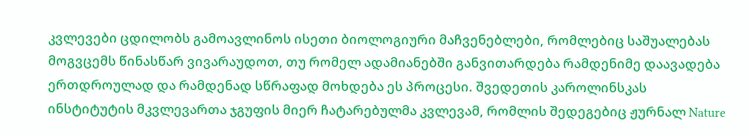კვლევები ცდილობს გამოავლინოს ისეთი ბიოლოგიური მაჩვენებლები, რომლებიც საშუალებას მოგვცემს წინასწარ ვივარაუდოთ, თუ რომელ ადამიანებში განვითარდება რამდენიმე დაავადება ერთდროულად და რამდენად სწრაფად მოხდება ეს პროცესი. შვედეთის კაროლინსკას ინსტიტუტის მკვლევართა ჯგუფის მიერ ჩატარებულმა კვლევამ, რომლის შედეგებიც ჟურნალ Nature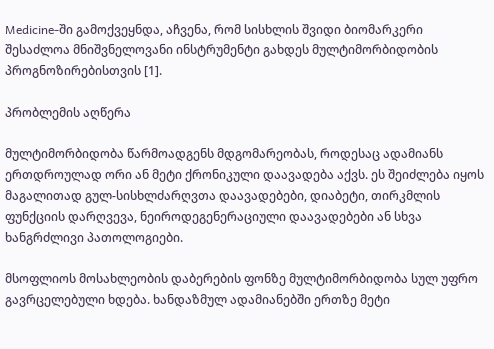Medicine-ში გამოქვეყნდა, აჩვენა, რომ სისხლის შვიდი ბიომარკერი შესაძლოა მნიშვნელოვანი ინსტრუმენტი გახდეს მულტიმორბიდობის პროგნოზირებისთვის [1].

პრობლემის აღწერა

მულტიმორბიდობა წარმოადგენს მდგომარეობას, როდესაც ადამიანს ერთდროულად ორი ან მეტი ქრონიკული დაავადება აქვს. ეს შეიძლება იყოს მაგალითად გულ-სისხლძარღვთა დაავადებები, დიაბეტი, თირკმლის ფუნქციის დარღვევა, ნეიროდეგენერაციული დაავადებები ან სხვა ხანგრძლივი პათოლოგიები.

მსოფლიოს მოსახლეობის დაბერების ფონზე მულტიმორბიდობა სულ უფრო გავრცელებული ხდება. ხანდაზმულ ადამიანებში ერთზე მეტი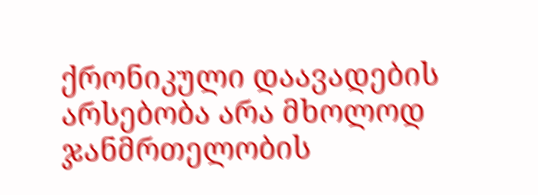ქრონიკული დაავადების არსებობა არა მხოლოდ ჯანმრთელობის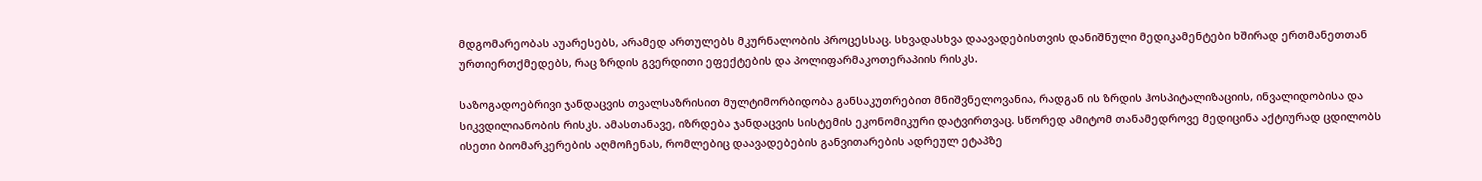მდგომარეობას აუარესებს, არამედ ართულებს მკურნალობის პროცესსაც. სხვადასხვა დაავადებისთვის დანიშნული მედიკამენტები ხშირად ერთმანეთთან ურთიერთქმედებს, რაც ზრდის გვერდითი ეფექტების და პოლიფარმაკოთერაპიის რისკს.

საზოგადოებრივი ჯანდაცვის თვალსაზრისით მულტიმორბიდობა განსაკუთრებით მნიშვნელოვანია, რადგან ის ზრდის ჰოსპიტალიზაციის, ინვალიდობისა და სიკვდილიანობის რისკს. ამასთანავე, იზრდება ჯანდაცვის სისტემის ეკონომიკური დატვირთვაც. სწორედ ამიტომ თანამედროვე მედიცინა აქტიურად ცდილობს ისეთი ბიომარკერების აღმოჩენას, რომლებიც დაავადებების განვითარების ადრეულ ეტაპზე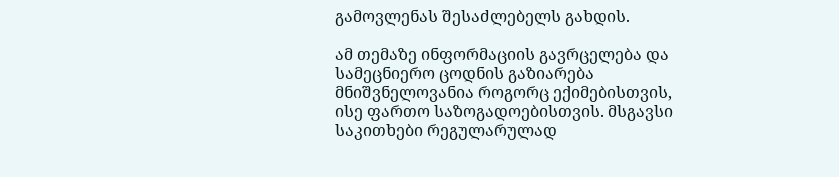გამოვლენას შესაძლებელს გახდის.

ამ თემაზე ინფორმაციის გავრცელება და სამეცნიერო ცოდნის გაზიარება მნიშვნელოვანია როგორც ექიმებისთვის, ისე ფართო საზოგადოებისთვის. მსგავსი საკითხები რეგულარულად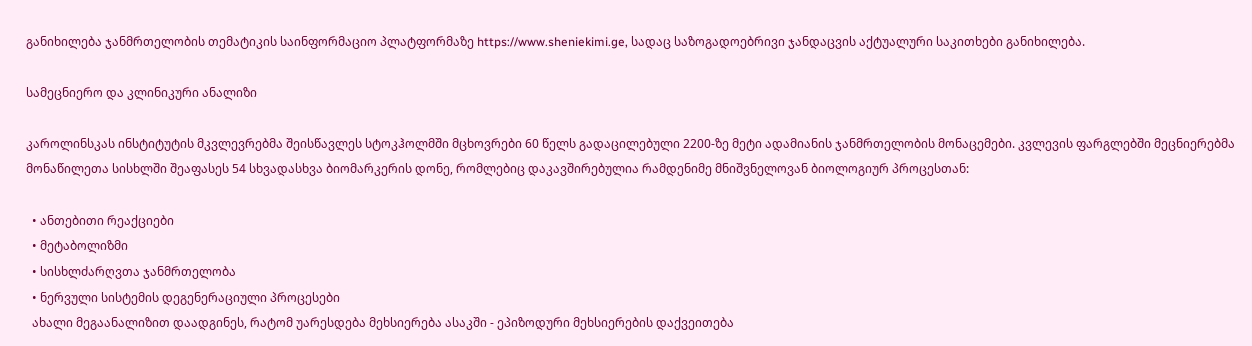განიხილება ჯანმრთელობის თემატიკის საინფორმაციო პლატფორმაზე https://www.sheniekimi.ge, სადაც საზოგადოებრივი ჯანდაცვის აქტუალური საკითხები განიხილება.

სამეცნიერო და კლინიკური ანალიზი

კაროლინსკას ინსტიტუტის მკვლევრებმა შეისწავლეს სტოკჰოლმში მცხოვრები 60 წელს გადაცილებული 2200-ზე მეტი ადამიანის ჯანმრთელობის მონაცემები. კვლევის ფარგლებში მეცნიერებმა მონაწილეთა სისხლში შეაფასეს 54 სხვადასხვა ბიომარკერის დონე, რომლებიც დაკავშირებულია რამდენიმე მნიშვნელოვან ბიოლოგიურ პროცესთან:

  • ანთებითი რეაქციები
  • მეტაბოლიზმი
  • სისხლძარღვთა ჯანმრთელობა
  • ნერვული სისტემის დეგენერაციული პროცესები
  ახალი მეგაანალიზით დაადგინეს, რატომ უარესდება მეხსიერება ასაკში - ეპიზოდური მეხსიერების დაქვეითება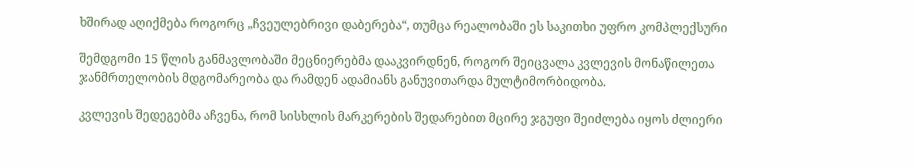ხშირად აღიქმება როგორც „ჩვეულებრივი დაბერება“, თუმცა რეალობაში ეს საკითხი უფრო კომპლექსური

შემდგომი 15 წლის განმავლობაში მეცნიერებმა დააკვირდნენ, როგორ შეიცვალა კვლევის მონაწილეთა ჯანმრთელობის მდგომარეობა და რამდენ ადამიანს განუვითარდა მულტიმორბიდობა.

კვლევის შედეგებმა აჩვენა, რომ სისხლის მარკერების შედარებით მცირე ჯგუფი შეიძლება იყოს ძლიერი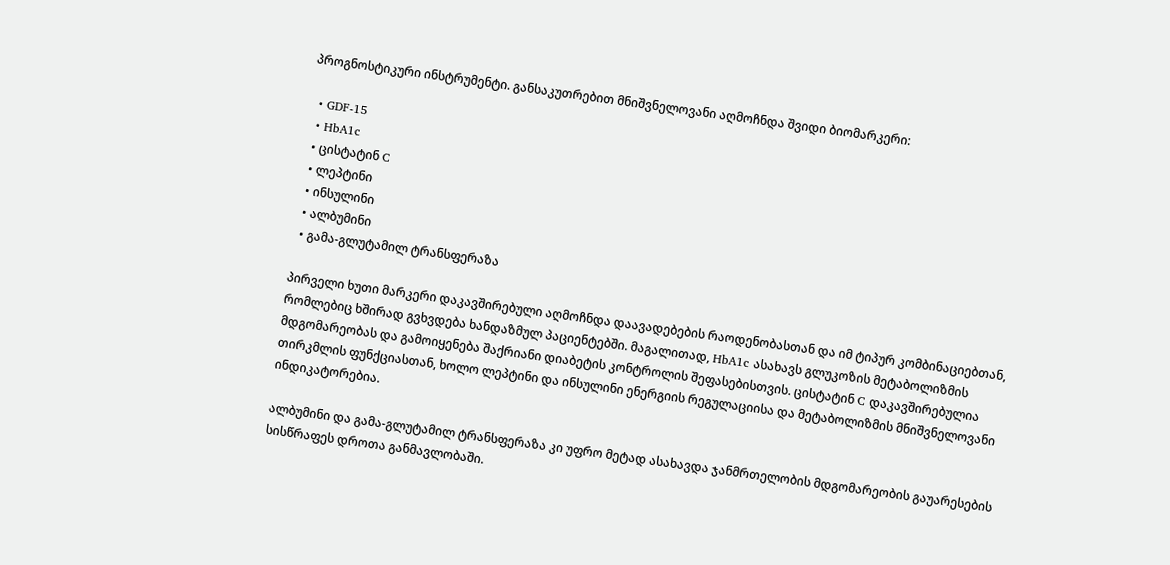პროგნოსტიკური ინსტრუმენტი. განსაკუთრებით მნიშვნელოვანი აღმოჩნდა შვიდი ბიომარკერი:

  • GDF-15
  • HbA1c
  • ცისტატინ C
  • ლეპტინი
  • ინსულინი
  • ალბუმინი
  • გამა-გლუტამილ ტრანსფერაზა

პირველი ხუთი მარკერი დაკავშირებული აღმოჩნდა დაავადებების რაოდენობასთან და იმ ტიპურ კომბინაციებთან, რომლებიც ხშირად გვხვდება ხანდაზმულ პაციენტებში. მაგალითად, HbA1c ასახავს გლუკოზის მეტაბოლიზმის მდგომარეობას და გამოიყენება შაქრიანი დიაბეტის კონტროლის შეფასებისთვის. ცისტატინ C დაკავშირებულია თირკმლის ფუნქციასთან, ხოლო ლეპტინი და ინსულინი ენერგიის რეგულაციისა და მეტაბოლიზმის მნიშვნელოვანი ინდიკატორებია.

ალბუმინი და გამა-გლუტამილ ტრანსფერაზა კი უფრო მეტად ასახავდა ჯანმრთელობის მდგომარეობის გაუარესების სისწრაფეს დროთა განმავლობაში.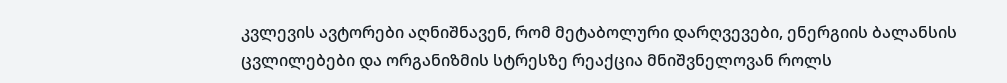კვლევის ავტორები აღნიშნავენ, რომ მეტაბოლური დარღვევები, ენერგიის ბალანსის ცვლილებები და ორგანიზმის სტრესზე რეაქცია მნიშვნელოვან როლს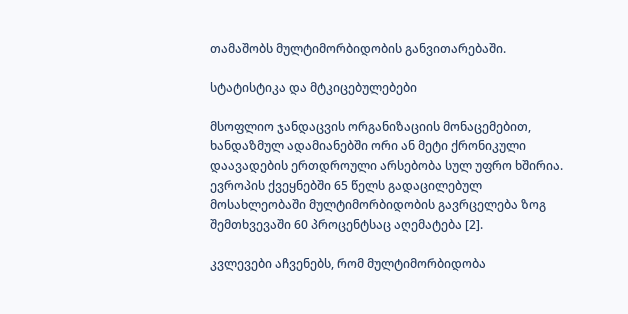თამაშობს მულტიმორბიდობის განვითარებაში.

სტატისტიკა და მტკიცებულებები

მსოფლიო ჯანდაცვის ორგანიზაციის მონაცემებით, ხანდაზმულ ადამიანებში ორი ან მეტი ქრონიკული დაავადების ერთდროული არსებობა სულ უფრო ხშირია. ევროპის ქვეყნებში 65 წელს გადაცილებულ მოსახლეობაში მულტიმორბიდობის გავრცელება ზოგ შემთხვევაში 60 პროცენტსაც აღემატება [2].

კვლევები აჩვენებს, რომ მულტიმორბიდობა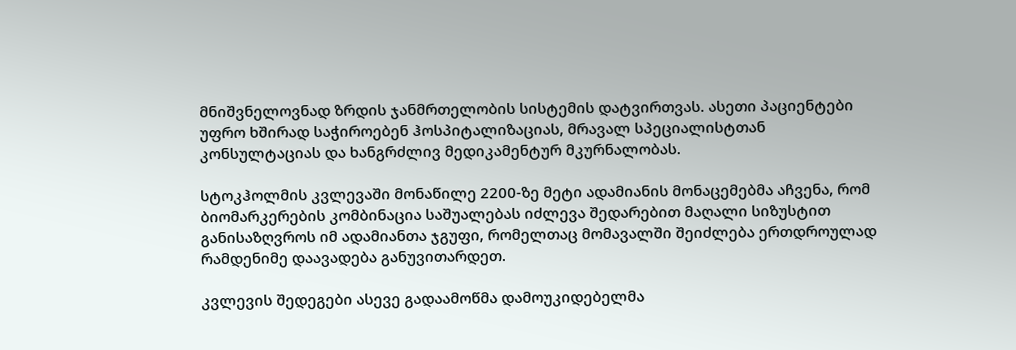მნიშვნელოვნად ზრდის ჯანმრთელობის სისტემის დატვირთვას. ასეთი პაციენტები უფრო ხშირად საჭიროებენ ჰოსპიტალიზაციას, მრავალ სპეციალისტთან კონსულტაციას და ხანგრძლივ მედიკამენტურ მკურნალობას.

სტოკჰოლმის კვლევაში მონაწილე 2200-ზე მეტი ადამიანის მონაცემებმა აჩვენა, რომ ბიომარკერების კომბინაცია საშუალებას იძლევა შედარებით მაღალი სიზუსტით განისაზღვროს იმ ადამიანთა ჯგუფი, რომელთაც მომავალში შეიძლება ერთდროულად რამდენიმე დაავადება განუვითარდეთ.

კვლევის შედეგები ასევე გადაამოწმა დამოუკიდებელმა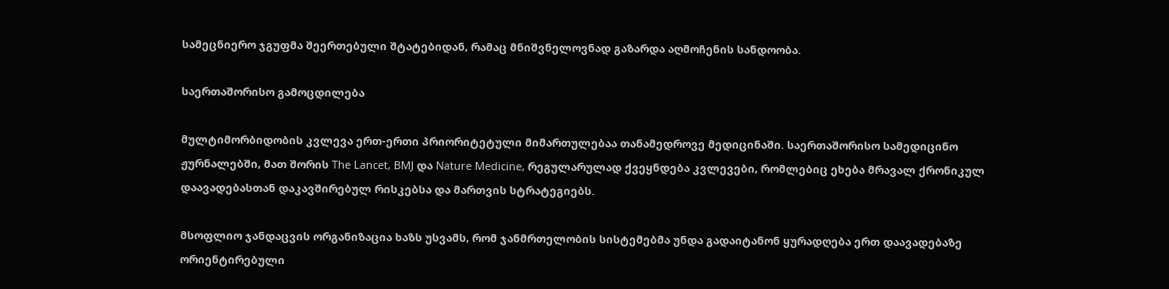სამეცნიერო ჯგუფმა შეერთებული შტატებიდან, რამაც მნიშვნელოვნად გაზარდა აღმოჩენის სანდოობა.

საერთაშორისო გამოცდილება

მულტიმორბიდობის კვლევა ერთ-ერთი პრიორიტეტული მიმართულებაა თანამედროვე მედიცინაში. საერთაშორისო სამედიცინო ჟურნალებში, მათ შორის The Lancet, BMJ და Nature Medicine, რეგულარულად ქვეყნდება კვლევები, რომლებიც ეხება მრავალ ქრონიკულ დაავადებასთან დაკავშირებულ რისკებსა და მართვის სტრატეგიებს.

მსოფლიო ჯანდაცვის ორგანიზაცია ხაზს უსვამს, რომ ჯანმრთელობის სისტემებმა უნდა გადაიტანონ ყურადღება ერთ დაავადებაზე ორიენტირებული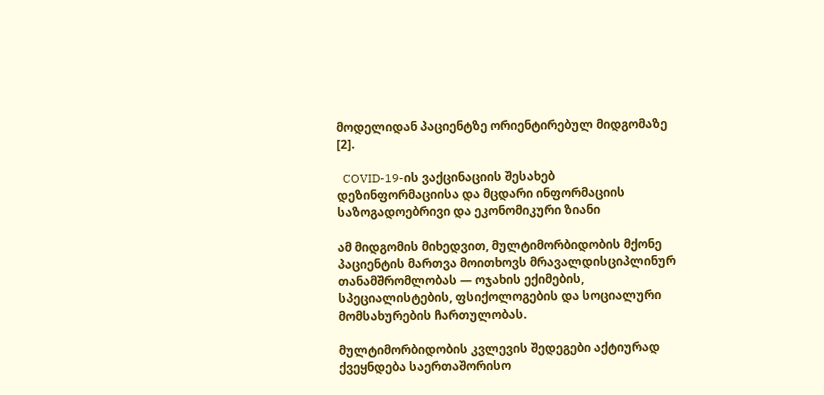მოდელიდან პაციენტზე ორიენტირებულ მიდგომაზე [2].

  COVID-19-ის ვაქცინაციის შესახებ დეზინფორმაციისა და მცდარი ინფორმაციის საზოგადოებრივი და ეკონომიკური ზიანი

ამ მიდგომის მიხედვით, მულტიმორბიდობის მქონე პაციენტის მართვა მოითხოვს მრავალდისციპლინურ თანამშრომლობას — ოჯახის ექიმების, სპეციალისტების, ფსიქოლოგების და სოციალური მომსახურების ჩართულობას.

მულტიმორბიდობის კვლევის შედეგები აქტიურად ქვეყნდება საერთაშორისო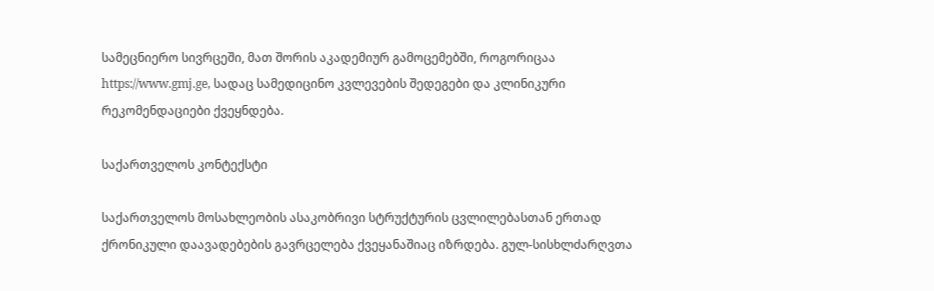სამეცნიერო სივრცეში, მათ შორის აკადემიურ გამოცემებში, როგორიცაა https://www.gmj.ge, სადაც სამედიცინო კვლევების შედეგები და კლინიკური რეკომენდაციები ქვეყნდება.

საქართველოს კონტექსტი

საქართველოს მოსახლეობის ასაკობრივი სტრუქტურის ცვლილებასთან ერთად ქრონიკული დაავადებების გავრცელება ქვეყანაშიაც იზრდება. გულ-სისხლძარღვთა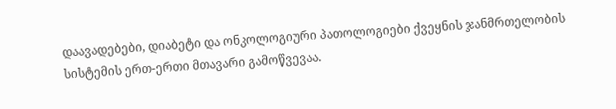დაავადებები, დიაბეტი და ონკოლოგიური პათოლოგიები ქვეყნის ჯანმრთელობის სისტემის ერთ-ერთი მთავარი გამოწვევაა.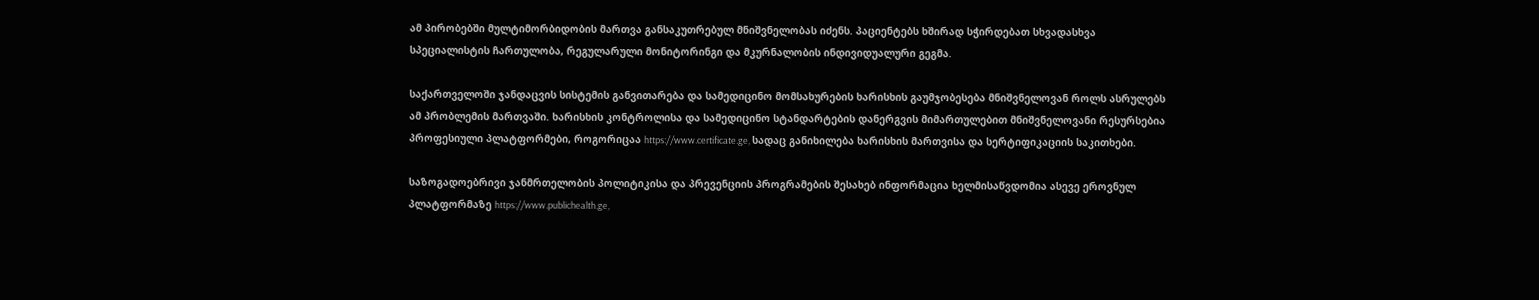ამ პირობებში მულტიმორბიდობის მართვა განსაკუთრებულ მნიშვნელობას იძენს. პაციენტებს ხშირად სჭირდებათ სხვადასხვა სპეციალისტის ჩართულობა, რეგულარული მონიტორინგი და მკურნალობის ინდივიდუალური გეგმა.

საქართველოში ჯანდაცვის სისტემის განვითარება და სამედიცინო მომსახურების ხარისხის გაუმჯობესება მნიშვნელოვან როლს ასრულებს ამ პრობლემის მართვაში. ხარისხის კონტროლისა და სამედიცინო სტანდარტების დანერგვის მიმართულებით მნიშვნელოვანი რესურსებია პროფესიული პლატფორმები, როგორიცაა https://www.certificate.ge, სადაც განიხილება ხარისხის მართვისა და სერტიფიკაციის საკითხები.

საზოგადოებრივი ჯანმრთელობის პოლიტიკისა და პრევენციის პროგრამების შესახებ ინფორმაცია ხელმისაწვდომია ასევე ეროვნულ პლატფორმაზე https://www.publichealth.ge,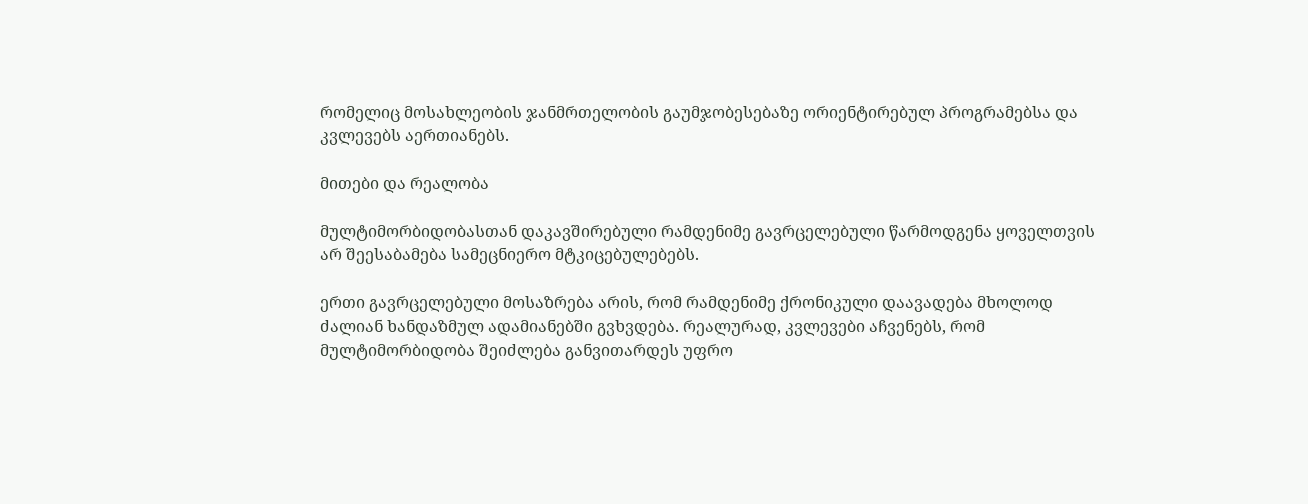რომელიც მოსახლეობის ჯანმრთელობის გაუმჯობესებაზე ორიენტირებულ პროგრამებსა და კვლევებს აერთიანებს.

მითები და რეალობა

მულტიმორბიდობასთან დაკავშირებული რამდენიმე გავრცელებული წარმოდგენა ყოველთვის არ შეესაბამება სამეცნიერო მტკიცებულებებს.

ერთი გავრცელებული მოსაზრება არის, რომ რამდენიმე ქრონიკული დაავადება მხოლოდ ძალიან ხანდაზმულ ადამიანებში გვხვდება. რეალურად, კვლევები აჩვენებს, რომ მულტიმორბიდობა შეიძლება განვითარდეს უფრო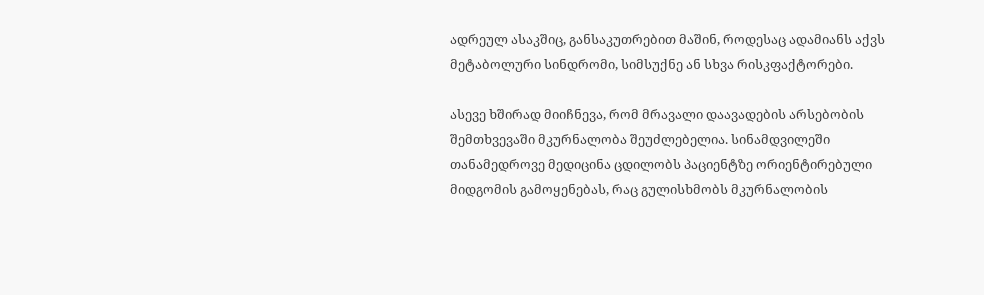ადრეულ ასაკშიც, განსაკუთრებით მაშინ, როდესაც ადამიანს აქვს მეტაბოლური სინდრომი, სიმსუქნე ან სხვა რისკფაქტორები.

ასევე ხშირად მიიჩნევა, რომ მრავალი დაავადების არსებობის შემთხვევაში მკურნალობა შეუძლებელია. სინამდვილეში თანამედროვე მედიცინა ცდილობს პაციენტზე ორიენტირებული მიდგომის გამოყენებას, რაც გულისხმობს მკურნალობის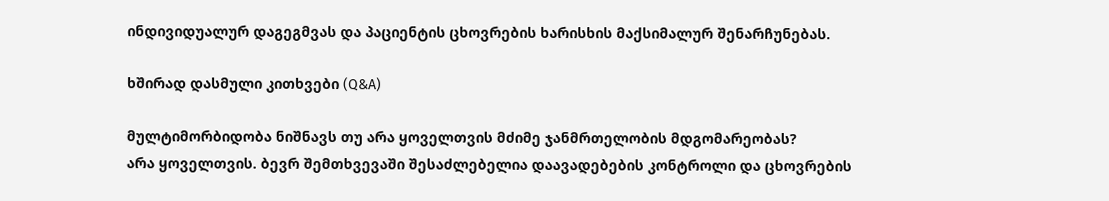ინდივიდუალურ დაგეგმვას და პაციენტის ცხოვრების ხარისხის მაქსიმალურ შენარჩუნებას.

ხშირად დასმული კითხვები (Q&A)

მულტიმორბიდობა ნიშნავს თუ არა ყოველთვის მძიმე ჯანმრთელობის მდგომარეობას?
არა ყოველთვის. ბევრ შემთხვევაში შესაძლებელია დაავადებების კონტროლი და ცხოვრების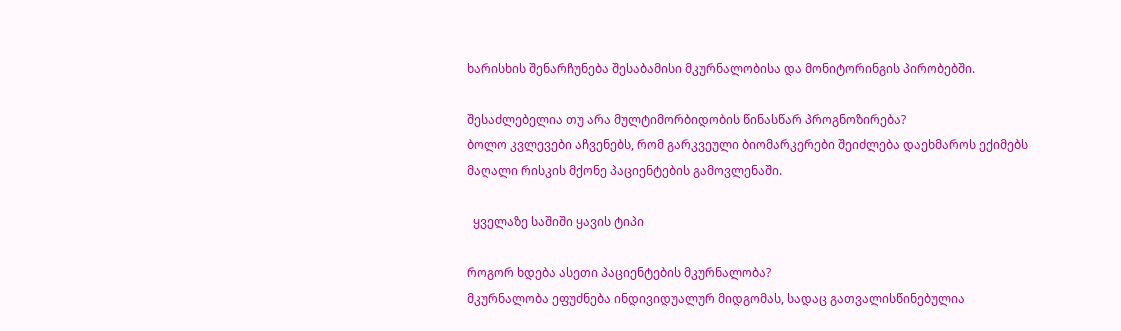ხარისხის შენარჩუნება შესაბამისი მკურნალობისა და მონიტორინგის პირობებში.

შესაძლებელია თუ არა მულტიმორბიდობის წინასწარ პროგნოზირება?
ბოლო კვლევები აჩვენებს, რომ გარკვეული ბიომარკერები შეიძლება დაეხმაროს ექიმებს მაღალი რისკის მქონე პაციენტების გამოვლენაში.

  ყველაზე საშიში ყავის ტიპი

როგორ ხდება ასეთი პაციენტების მკურნალობა?
მკურნალობა ეფუძნება ინდივიდუალურ მიდგომას, სადაც გათვალისწინებულია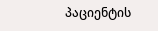პაციენტის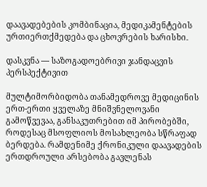დაავადებების კომბინაცია, მედიკამენტების ურთიერთქმედება და ცხოვრების ხარისხი.

დასკვნა — საზოგადოებრივი ჯანდაცვის პერსპექტივით

მულტიმორბიდობა თანამედროვე მედიცინის ერთ-ერთი ყველაზე მნიშვნელოვანი გამოწვევაა, განსაკუთრებით იმ პირობებში, როდესაც მსოფლიოს მოსახლეობა სწრაფად ბერდება. რამდენიმე ქრონიკული დაავადების ერთდროული არსებობა გავლენას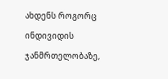ახდენს როგორც ინდივიდის ჯანმრთელობაზე,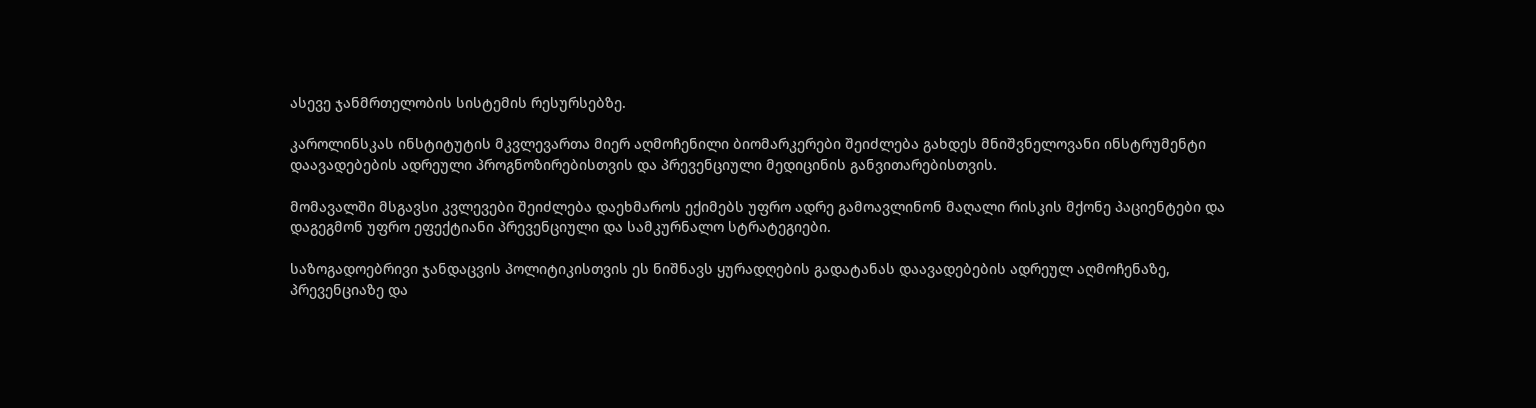ასევე ჯანმრთელობის სისტემის რესურსებზე.

კაროლინსკას ინსტიტუტის მკვლევართა მიერ აღმოჩენილი ბიომარკერები შეიძლება გახდეს მნიშვნელოვანი ინსტრუმენტი დაავადებების ადრეული პროგნოზირებისთვის და პრევენციული მედიცინის განვითარებისთვის.

მომავალში მსგავსი კვლევები შეიძლება დაეხმაროს ექიმებს უფრო ადრე გამოავლინონ მაღალი რისკის მქონე პაციენტები და დაგეგმონ უფრო ეფექტიანი პრევენციული და სამკურნალო სტრატეგიები.

საზოგადოებრივი ჯანდაცვის პოლიტიკისთვის ეს ნიშნავს ყურადღების გადატანას დაავადებების ადრეულ აღმოჩენაზე, პრევენციაზე და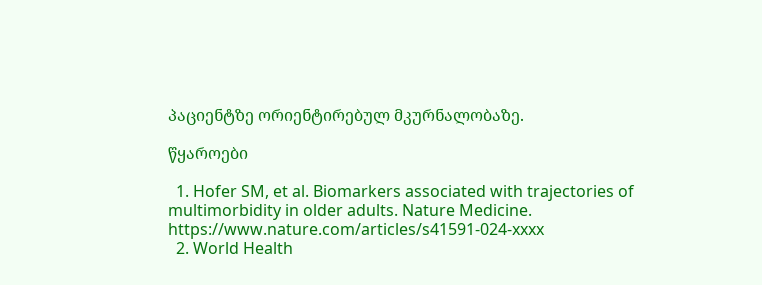პაციენტზე ორიენტირებულ მკურნალობაზე.

წყაროები

  1. Hofer SM, et al. Biomarkers associated with trajectories of multimorbidity in older adults. Nature Medicine. https://www.nature.com/articles/s41591-024-xxxx
  2. World Health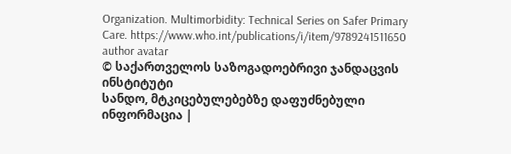Organization. Multimorbidity: Technical Series on Safer Primary Care. https://www.who.int/publications/i/item/9789241511650
author avatar
© საქართველოს საზოგადოებრივი ჯანდაცვის ინსტიტუტი
სანდო, მტკიცებულებებზე დაფუძნებული ინფორმაცია |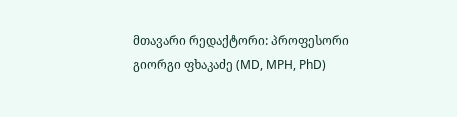მთავარი რედაქტორი: პროფესორი გიორგი ფხაკაძე (MD, MPH, PhD)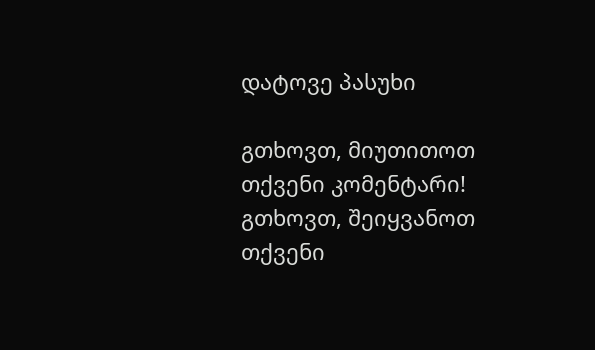დატოვე პასუხი

გთხოვთ, მიუთითოთ თქვენი კომენტარი!
გთხოვთ, შეიყვანოთ თქვენი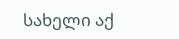სახელი აქ